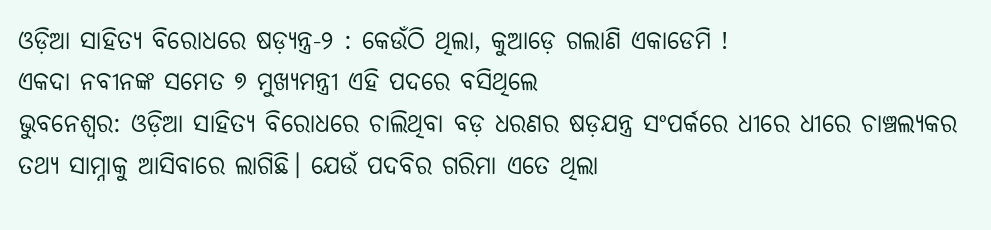ଓଡ଼ିଆ ସାହିତ୍ୟ ବିରୋଧରେ ଷଡ଼୍ଯନ୍ତ୍ର-୨ : କେଉଁଠି ଥିଲା, କୁଆଡ଼େ ଗଲାଣି ଏକାଡେମି !
ଏକଦା ନବୀନଙ୍କ ସମେତ ୭ ମୁଖ୍ୟମନ୍ତ୍ରୀ ଏହି ପଦରେ ବସିଥିଲେ
ଭୁବନେଶ୍ବର: ଓଡ଼ିଆ ସାହିତ୍ୟ ବିରୋଧରେ ଚାଲିଥିବା ବଡ଼ ଧରଣର ଷଡ଼ଯନ୍ତ୍ର ସଂପର୍କରେ ଧୀରେ ଧୀରେ ଚାଞ୍ଚଲ୍ୟକର ତଥ୍ୟ ସାମ୍ନାକୁ ଆସିବାରେ ଲାଗିଛି। ଯେଉଁ ପଦବିର ଗରିମା ଏତେ ଥିଲା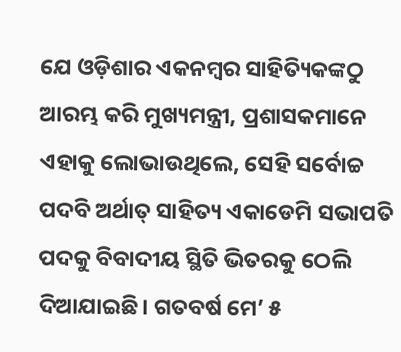ଯେ ଓଡ଼ିଶାର ଏକନମ୍ବର ସାହିତ୍ୟିକଙ୍କଠୁ ଆରମ୍ଭ କରି ମୁଖ୍ୟମନ୍ତ୍ରୀ, ପ୍ରଶାସକମାନେ ଏହାକୁ ଲୋଭାଉଥିଲେ, ସେହି ସର୍ବୋଚ୍ଚ ପଦବି ଅର୍ଥାତ୍ ସାହିତ୍ୟ ଏକାଡେମି ସଭାପତି ପଦକୁ ବିବାଦୀୟ ସ୍ଥିତି ଭିତରକୁ ଠେଲି ଦିଆଯାଇଛି। ଗତବର୍ଷ ମେ’ ୫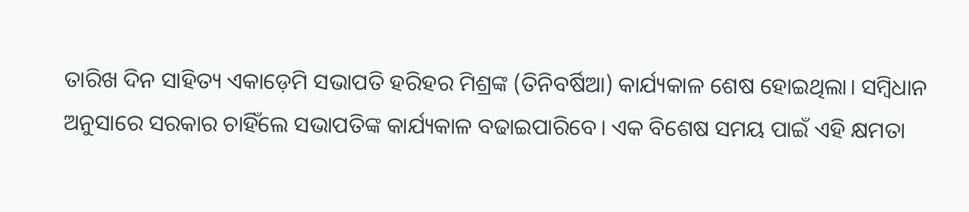ତାରିଖ ଦିନ ସାହିତ୍ୟ ଏକାଡ଼େମି ସଭାପତି ହରିହର ମିଶ୍ରଙ୍କ (ତିନିବର୍ଷିଆ) କାର୍ଯ୍ୟକାଳ ଶେଷ ହୋଇଥିଲା। ସମ୍ବିଧାନ ଅନୁସାରେ ସରକାର ଚାହିଁଲେ ସଭାପତିଙ୍କ କାର୍ଯ୍ୟକାଳ ବଢାଇପାରିବେ। ଏକ ବିଶେଷ ସମୟ ପାଇଁ ଏହି କ୍ଷମତା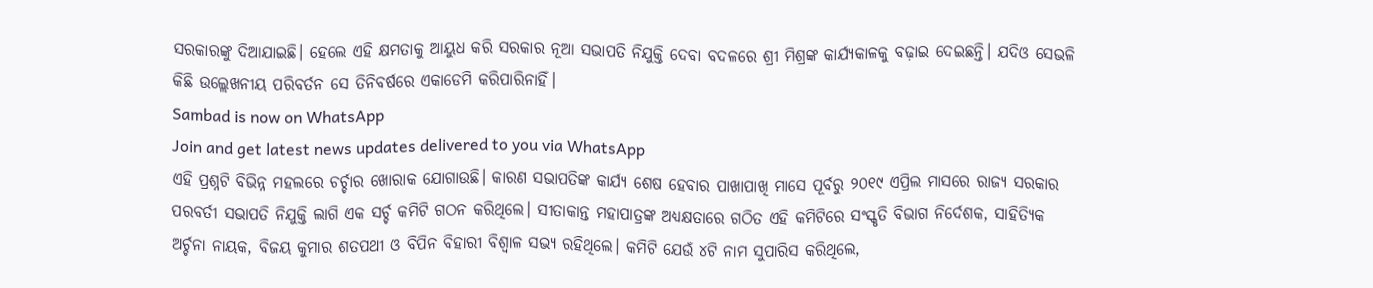ସରକାରଙ୍କୁ ଦିଆଯାଇଛି। ହେଲେ ଏହି କ୍ଷମତାକୁ ଆୟୁଧ କରି ସରକାର ନୂଆ ସଭାପତି ନିଯୁକ୍ତି ଦେବା ବଦଳରେ ଶ୍ରୀ ମିଶ୍ରଙ୍କ କାର୍ଯ୍ୟକାଳକୁ ବଢ଼ାଇ ଦେଇଛନ୍ତି। ଯଦିଓ ସେଭଳି କିଛି ଉଲ୍ଲେଖନୀୟ ପରିବର୍ତନ ସେ ତିନିବର୍ଷରେ ଏକାଡେମି କରିପାରିନାହିଁ।
Sambad is now on WhatsApp
Join and get latest news updates delivered to you via WhatsApp
ଏହି ପ୍ରଶ୍ନଟି ବିଭିନ୍ନ ମହଲରେ ଚର୍ଚ୍ଚାର ଖୋରାକ ଯୋଗାଉଛି। କାରଣ ସଭାପତିଙ୍କ କାର୍ଯ୍ୟ ଶେଷ ହେବାର ପାଖାପାଖି ମାସେ ପୂର୍ବରୁ ୨୦୧୯ ଏପ୍ରିଲ ମାସରେ ରାଜ୍ୟ ସରକାର ପରବର୍ତୀ ସଭାପତି ନିଯୁକ୍ତି ଲାଗି ଏକ ସର୍ଚ୍ଚ କମିଟି ଗଠନ କରିଥିଲେ। ସୀତାକାନ୍ତ ମହାପାତ୍ରଙ୍କ ଅଧ୍ୟକ୍ଷତାରେ ଗଠିତ ଏହି କମିଟିରେ ସଂସ୍କୃତି ବିଭାଗ ନିର୍ଦେଶକ, ସାହିତ୍ୟିକ ଅର୍ଚ୍ଚନା ନାୟକ, ବିଜୟ କୁମାର ଶତପଥୀ ଓ ବିପିନ ବିହାରୀ ବିଶ୍ବାଳ ସଭ୍ୟ ରହିଥିଲେ। କମିଟି ଯେଉଁ ୪ଟି ନାମ ସୁପାରିସ କରିଥିଲେ,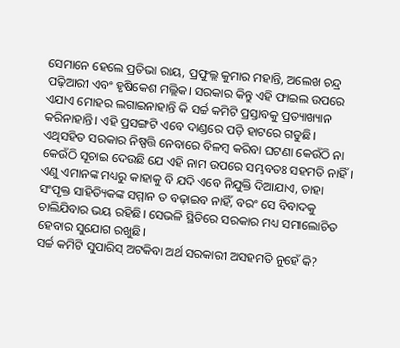ସେମାନେ ହେଲେ ପ୍ରତିଭା ରାୟ, ପ୍ରଫୁଲ୍ଲ କୁମାର ମହାନ୍ତି, ଅଲେଖ ଚନ୍ଦ୍ର ପଢ଼ିଆରୀ ଏବଂ ହୃଷିକେଶ ମଲ୍ଲିକ। ସରକାର କିନ୍ତୁ ଏହି ଫାଇଲ ଉପରେ ଏଯାଏ ମୋହର ଲଗାଇନାହାନ୍ତି କି ସର୍ଚ୍ଚ କମିଟି ପ୍ରସ୍ତାବକୁ ପ୍ରତ୍ୟାଖ୍ୟାନ କରିନାହାନ୍ତି। ଏହି ପ୍ରସଙ୍ଗଟି ଏବେ ଦାଣ୍ଡରେ ପଡ଼ି ହାଟରେ ଗଡୁଛି। ଏଥିସହିତ ସରକାର ନିଷ୍ପତ୍ତି ନେବାରେ ବିଳମ୍ବ କରିବା ଘଟଣା କେଉଁଠି ନା କେଉଁଠି ସୂଚାଇ ଦେଉଛି ଯେ ଏହି ନାମ ଉପରେ ସମ୍ଭବତଃ ସହମତି ନାହିଁ। ଏଣୁ ଏମାନଙ୍କ ମଧ୍ୟରୁ କାହାକୁ ବି ଯଦି ଏବେ ନିଯୁକ୍ତି ଦିଆଯାଏ, ତାହା ସଂପୃକ୍ତ ସାହିତ୍ୟିକଙ୍କ ସମ୍ମାନ ତ ବଢ଼ାଇବ ନାହିଁ, ବରଂ ସେ ବିବାଦକୁ ଚାଲିଯିବାର ଭୟ ରହିଛି। ସେଭଳି ସ୍ଥିତିରେ ସରକାର ମଧ୍ୟ ସମାଲୋଚିତ ହେବାର ସୁଯୋଗ ରଖୁଛି।
ସର୍ଚ୍ଚ କମିଟି ସୁପାରିସ୍ ଅଟକିବା ଅର୍ଥ ସରକାରୀ ଅସହମତି ନୁହେଁ କି?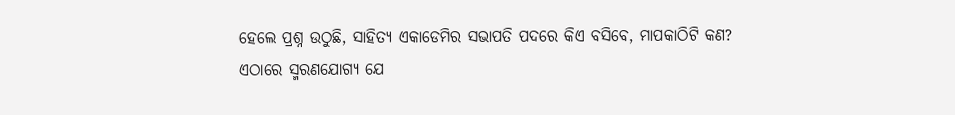ହେଲେ ପ୍ରଶ୍ନ ଉଠୁଛି, ସାହିତ୍ୟ ଏକାଡେମିର ସଭାପତି ପଦରେ କିଏ ବସିବେ, ମାପକାଠିଟି କଣ?
ଏଠାରେ ସ୍ମରଣଯୋଗ୍ୟ ଯେ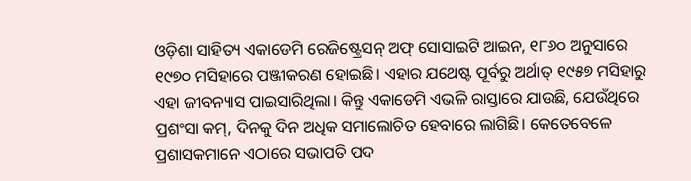ଓଡ଼ିଶା ସାହିତ୍ୟ ଏକାଡେମି ରେଜିଷ୍ଟ୍ରେସନ୍ ଅଫ୍ ସୋସାଇଟି ଆଇନ, ୧୮୬୦ ଅନୁସାରେ ୧୯୭୦ ମସିହାରେ ପଞ୍ଜୀକରଣ ହୋଇଛି। ଏହାର ଯଥେଷ୍ଟ ପୂର୍ବରୁ ଅର୍ଥାତ୍ ୧୯୫୭ ମସିହାରୁ ଏହା ଜୀବନ୍ୟାସ ପାଇସାରିଥିଲା। କିନ୍ତୁ ଏକାଡେମି ଏଭଳି ରାସ୍ତାରେ ଯାଉଛି, ଯେଉଁଥିରେ ପ୍ରଶଂସା କମ୍, ଦିନକୁ ଦିନ ଅଧିକ ସମାଲୋଚିତ ହେବାରେ ଲାଗିଛି। କେତେବେଳେ ପ୍ରଶାସକମାନେ ଏଠାରେ ସଭାପତି ପଦ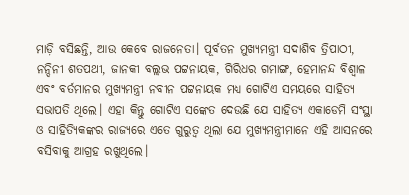ମାଡ଼ି ବସିଛନ୍ତି, ଆଉ କେବେ ରାଜନେତା। ପୂର୍ବତନ ମୁଖ୍ୟମନ୍ତ୍ରୀ ସଦାଶିବ ତ୍ରିପାଠୀ, ନନ୍ଦିନୀ ଶତପଥୀ, ଜାନକୀ ବଲ୍ଲଭ ପଟ୍ଟନାୟକ, ଗିରିଧର ଗମାଙ୍ଗ, ହେମାନନ୍ଦ ବିଶ୍ବାଳ ଏବଂ ବର୍ତମାନର ମୁଖ୍ୟମନ୍ତ୍ରୀ ନବୀନ ପଟ୍ଟନାୟକ ମଧ୍ୟ ଗୋଟିଏ ସମୟରେ ସାହିତ୍ୟ ସଭାପତି ଥିଲେ। ଏହା କିନ୍ତୁ ଗୋଟିଏ ସଙ୍କେତ ଦେଉଛି ଯେ ସାହିତ୍ୟ ଏକାଡେମି ସଂସ୍ଥା ଓ ସାହିତ୍ୟିକଙ୍କର ରାଜ୍ୟରେ ଏତେ ଗୁରୁତ୍ବ ଥିଲା ଯେ ମୁଖ୍ୟମନ୍ତ୍ରୀମାନେ ଏହି ଆସନରେ ବସିବାକୁ ଆଗ୍ରହ ରଖୁଥିଲେ।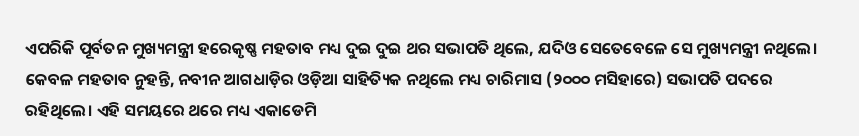ଏପରିକି ପୂର୍ବତନ ମୁଖ୍ୟମନ୍ତ୍ରୀ ହରେକୃଷ୍ଣ ମହତାବ ମଧ୍ୟ ଦୁଇ ଦୁଇ ଥର ସଭାପତି ଥିଲେ, ଯଦିଓ ସେତେବେଳେ ସେ ମୁଖ୍ୟମନ୍ତ୍ରୀ ନଥିଲେ। କେବଳ ମହତାବ ନୁହନ୍ତି, ନବୀନ ଆଗଧାଡ଼ିର ଓଡ଼ିଆ ସାହିତ୍ୟିକ ନଥିଲେ ମଧ୍ୟ ଚାରିମାସ (୨୦୦୦ ମସିହାରେ) ସଭାପତି ପଦରେ ରହିଥିଲେ। ଏହି ସମୟରେ ଥରେ ମଧ୍ୟ ଏକାଡେମି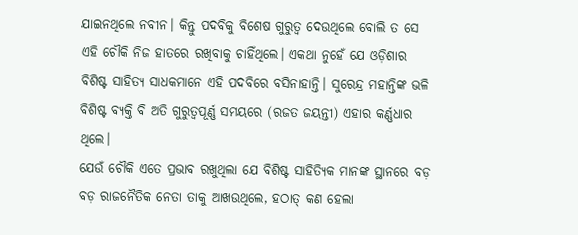ଯାଇନଥିଲେ ନବୀନ। କିନ୍ତୁ ପଦବିକୁ ବିଶେଷ ଗୁରୁତ୍ବ ଦେଉଥିଲେ ବୋଲି ତ ସେ ଏହି ଚୌକି ନିଜ ହାତରେ ରଖିବାକୁ ଚାହିଁଥିଲେ। ଏକଥା ନୁହେଁ ଯେ ଓଡ଼ିଶାର ବିଶିଷ୍ଟ ସାହିତ୍ୟ ସାଧକମାନେ ଏହି ପଦବିରେ ବସିନାହାନ୍ତି। ସୁରେନ୍ଦ୍ର ମହାନ୍ତିଙ୍କ ଭଳି ବିଶିଷ୍ଟ ବ୍ୟକ୍ତି ବି ଅତି ଗୁରୁତ୍ବପୂର୍ଣ୍ଣ ସମୟରେ (ରଜତ ଜୟନ୍ତୀ) ଏହାର କର୍ଣ୍ଣଧାର ଥିଲେ।
ଯେଉଁ ଚୌକି ଏତେ ପ୍ରଭାବ ରଖୁଥିଲା ଯେ ବିଶିଷ୍ଟ ସାହିତ୍ୟିକ ମାନଙ୍କ ସ୍ଥାନରେ ବଡ଼ ବଡ଼ ରାଜନୈତିକ ନେତା ତାକୁ ଆଖଉଥିଲେ, ହଠାତ୍ କଣ ହେଲା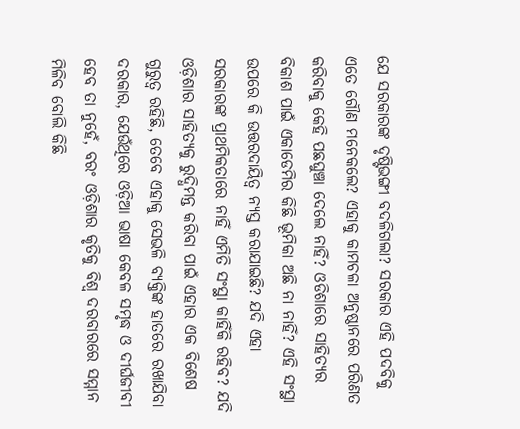ଯେ ସରକାରଙ୍କ ଦୃଷ୍ଟିଭଙ୍ଗୀ ବଦଳିଗଲା? ସରକାର ଏହି ପଦବିକୁ ଏତେ ଗୌଣ ମନେକଲେ? ଏହାକୁ କାମଚଳା ଅନୁଷ୍ଠାନରେ ପରିଣତ କରିବାକୁ କେହି ପଛଘୁଞ୍ଚା ଦେଲେ ନାହିଁ? ଓଡିଶାରେ ସାହିତ୍ୟର ବିକାଶ ପାଇଁ ଏକାଡେମିର କିଛି ଭୂମିକା ଅଛି ନା ନାହିଁ? ଏହି ସଂସ୍ଥା ଉପରେ କି ଉତ୍ତରଦାୟିତ୍ବ ନ୍ୟସ୍ତ କରାଯାଇଛି? ଯଦି ଏହା ସରକାରଙ୍କ ପ୍ରାଥମିକତାରେ ନାହିଁ ଏମିତି ସଂସ୍ଥା କାହିଁକି ରହିବ? ଯଦି ଓଡ଼ିଶାର ସାହିତ୍ୟକୁ ରୁଦ୍ଧିମନ୍ତ କରିବା ପାଇଁ ଏହାର ଏକ ବିଶେଷ ଗୁରୁତ୍ବ ରହିଛି, ତେବେ ଏହାକୁ ସେଭଳି ବ୍ୟକ୍ତିଙ୍କ ହାତରେ ରଖାଯିବା ଦରକାର, ଯେଉଁଥିରେ ଓଡ଼ିଆ ଭାଷା କେବଳ ସମୃଦ୍ଧ ଓ ଦୀର୍ଘଜୀବୀ ହେବ ତା ନୁହେଁ, ବରଂ ଓଡ଼ିଶାର କୃତିକୁ ବିଶ୍ବ ଦରବାରରେ ସମ୍ମାନ ମିଳିବ ବୋଲି କିଛି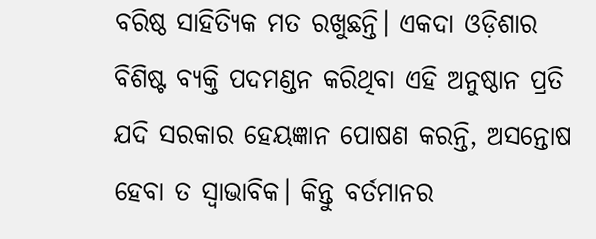ବରିଷ୍ଠ ସାହିତ୍ୟିକ ମତ ରଖୁଛନ୍ତି। ଏକଦା ଓଡ଼ିଶାର ବିଶିଷ୍ଟ ବ୍ୟକ୍ତି ପଦମଣ୍ଡନ କରିଥିବା ଏହି ଅନୁଷ୍ଠାନ ପ୍ରତି ଯଦି ସରକାର ହେୟଜ୍ଞାନ ପୋଷଣ କରନ୍ତି, ଅସନ୍ତୋଷ ହେବା ତ ସ୍ବାଭାବିକ। କିନ୍ତୁ ବର୍ତମାନର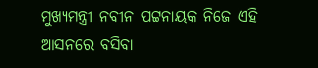ମୁଖ୍ୟମନ୍ତ୍ରୀ ନବୀନ ପଟ୍ଟନାୟକ ନିଜେ ଏହି ଆସନରେ ବସିବା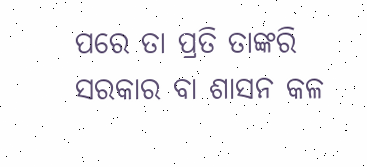ପରେ ତା ପ୍ରତି ତାଙ୍କରି ସରକାର ବା ଶାସନ କଳ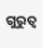ଗୁରୁତ୍ବ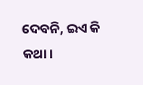ଦେବନି, ଇଏ କି କଥା।